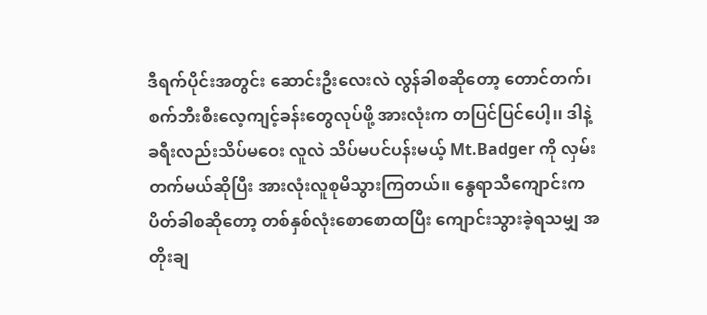ဒီရက်ပိုင်းအတွင်း ဆောင်းဦးလေးလဲ လွန်ခါစဆိုတော့ တောင်တက်၊ စက်ဘီးစီးလေ့ကျင့်ခန်းတွေလုပ်ဖို့ အားလုံးက တပြင်ပြင်ပေါ့၊၊ ဒါနဲ့ ခရီးလည်းသိပ်မဝေး လူလဲ သိပ်မပင်ပန်းမယ့် Mt.Badger ကို လှမ်းတက်မယ်ဆိုပြီး အားလုံးလူစုမိသွားကြတယ်၊၊ နွေရာသီကျောင်းက ပိတ်ခါစဆိုတော့ တစ်နှစ်လုံးစောစောထပြီး ကျောင်းသွားခဲ့ရသမျှ အတိုးချ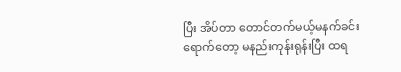ပြီး အိပ်တာ တောင်တက်မယ့်မနက်ခင်း ရောက်တော့ မနည်းကုန်းရုန်းပြီး ထရ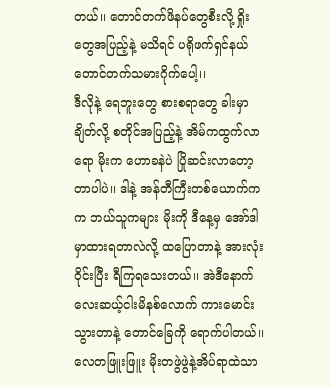တယ်၊၊ တောင်တက်ဖိနပ်တွေစီးလို့ ရှိုးတွေအပြည့်နဲ့ မသိရင် ပရိုဖက်ရှင်နယ် တောင်တက်သမားဂိုက်ပေါ့၊၊
ဒီလိုနဲ့ ရေဘူးတွေ စားစရာတွေ ခါးမှာချိတ်လို့ စတိုင်အပြည့်နဲ့ အိမ်ကထွက်လာရော မိုးက ဟောခနဲပဲ ပြိုဆင်းလာတော့တာပါပဲ၊၊ ဒါနဲ့ အန်တီကြီးတစ်ယောက်ကက ဘယ်သူကများ မိုးကို ဒီနေ့မှ အော်ဒါမှာထားရတာလဲလို့ ထပြောတာနဲ့ အားလုံးဝိုင်းပြီး ရီကြရသေးတယ်၊၊ အဲဒီနောက် လေးဆယ့်ငါးမိနစ်လောက် ကားမောင်းသွားတာနဲ့ တောင်ခြေကို ရောက်ပါတယ်၊၊လေတဖြူးဖြူး မိုးတဖွဲဖွဲနဲ့အိပ်ရာထဲသာ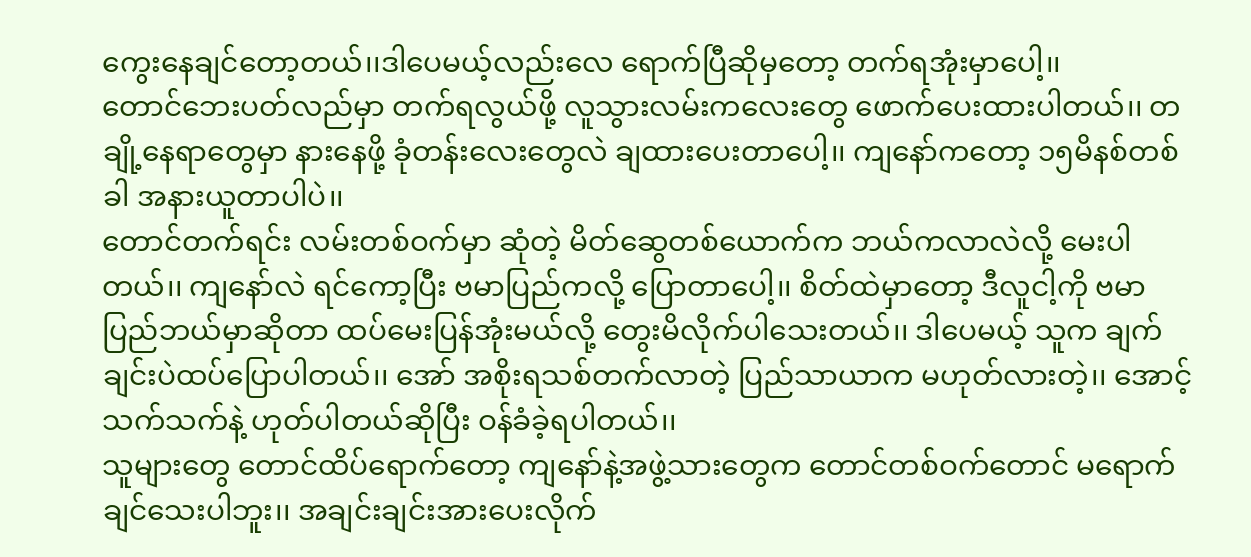ကွေးနေချင်တော့တယ်၊၊ဒါပေမယ့်လည်းလေ ရောက်ပြီဆိုမှတော့ တက်ရအုံးမှာပေါ့၊၊
တောင်ဘေးပတ်လည်မှာ တက်ရလွယ်ဖို့ လူသွားလမ်းကလေးတွေ ဖောက်ပေးထားပါတယ်၊၊ တချို့နေရာတွေမှာ နားနေဖို့ ခုံတန်းလေးတွေလဲ ချထားပေးတာပေါ့၊၊ ကျနော်ကတော့ ၁၅မိနစ်တစ်ခါ အနားယူတာပါပဲ၊၊
တောင်တက်ရင်း လမ်းတစ်ဝက်မှာ ဆုံတဲ့ မိတ်ဆွေတစ်ယောက်က ဘယ်ကလာလဲလို့ မေးပါတယ်၊၊ ကျနော်လဲ ရင်ကော့ပြီး ဗမာပြည်ကလို့ ပြောတာပေါ့၊၊ စိတ်ထဲမှာတော့ ဒီလူငါ့ကို ဗမာပြည်ဘယ်မှာဆိုတာ ထပ်မေးပြန်အုံးမယ်လို့ တွေးမိလိုက်ပါသေးတယ်၊၊ ဒါပေမယ့် သူက ချက်ချင်းပဲထပ်ပြောပါတယ်၊၊ အော် အစိုးရသစ်တက်လာတဲ့ ပြည်သာယာက မဟုတ်လားတဲ့၊၊ အောင့်သက်သက်နဲ့ ဟုတ်ပါတယ်ဆိုပြီး ဝန်ခံခဲ့ရပါတယ်၊၊
သူများတွေ တောင်ထိပ်ရောက်တော့ ကျနော်နဲ့အဖွဲ့သားတွေက တောင်တစ်ဝက်တောင် မရောက်ချင်သေးပါဘူး၊၊ အချင်းချင်းအားပေးလိုက်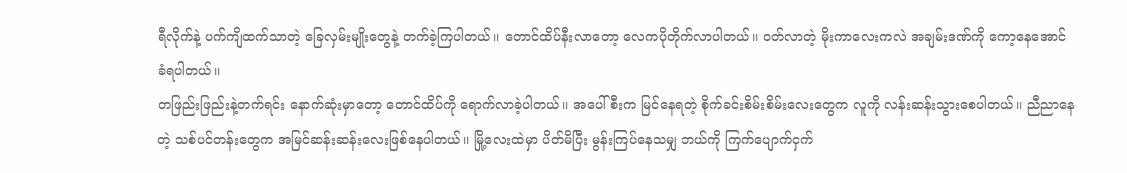ရီလိုက်နဲ့ ပက်ကျိထက်သာတဲ့ ခြေလှမ်းမျိုးတွေနဲ့ တက်ခဲ့ကြပါတယ်၊၊ တောင်ထိပ်နီးလာတော့ လေကပိုတိုက်လာပါတယ်၊၊ ဝတ်လာတဲ့ မိုးကာလေးကလဲ အချမ်းဒဏ်ကို ကော့နေအောင် ခံရပါတယ်၊၊
တဖြည်းဖြည်းနဲ့တက်ရင်း နောက်ဆုံးမှာတော့ တောင်ထိပ်ကို ရောက်လာခဲ့ပါတယ်၊၊ အပေါ်စီးက မြင်နေရတဲ့ စိုက်ခင်းစိမ်းစိမ်းလေးတွေက လူကို လန်းဆန်းသွားစေပါတယ်၊၊ ညီညာနေတဲ့ သစ်ပင်တန်းတွေက အမြင်ဆန်းဆန်းလေးဖြစ်နေပါတယ်၊၊ မြို့လေးထဲမှာ ပိတ်မိပြီး မွန်းကြပ်နေသမျှ ဘယ်ကို ကြက်ပျောက်ငှက်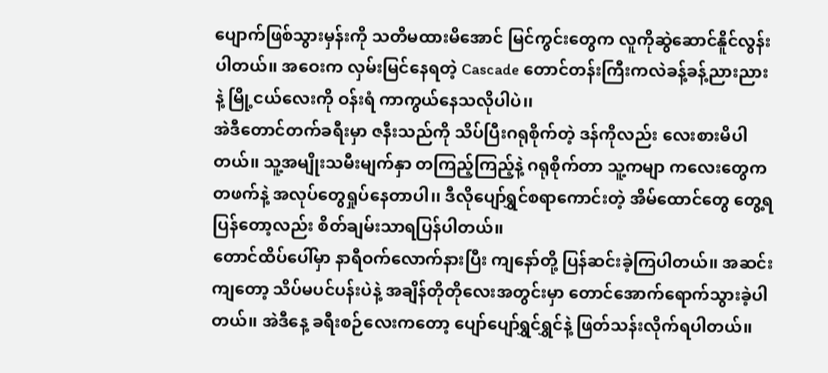ပျောက်ဖြစ်သွားမှန်းကို သတိမထားမိအောင် မြင်ကွင်းတွေက လူကိုဆွဲဆောင်နိူင်လွန်းပါတယ်၊၊ အဝေးက လှမ်းမြင်နေရတဲ့ Cascade တောင်တန်းကြီးကလဲခန့်ခန့်ညားညားနဲ့ မြို့ငယ်လေးကို ဝန်းရံ ကာကွယ်နေသလိုပါပဲ၊၊
အဲဒီတောင်တက်ခရီးမှာ ဇနီးသည်ကို သိပ်ပြီးဂရုစိုက်တဲ့ ဒန်ကိုလည်း လေးစားမိပါတယ်၊၊ သူ့အမျိုးသမီးမျက်နှာ တကြည့်ကြည့်နဲ့ ဂရုစိုက်တာ သူ့ကမျာ ကလေးတွေကတဖက်နဲ့ အလုပ်တွေရှုပ်နေတာပါ၊၊ ဒီလိုပျော်ရွှင်စရာကောင်းတဲ့ အိမ်ထောင်တွေ တွေ့ရပြန်တော့လည်း စိတ်ချမ်းသာရပြန်ပါတယ်၊၊
တောင်ထိပ်ပေါ်မှာ နာရီဝက်လောက်နားပြီး ကျနော်တို့ ပြန်ဆင်းခဲ့ကြပါတယ်၊၊ အဆင်းကျတော့ သိပ်မပင်ပန်းပဲနဲ့ အချိန်တိုတိုလေးအတွင်းမှာ တောင်အောက်ရောက်သွားခဲ့ပါတယ်၊၊ အဲဒီနေ့ ခရီးစဉ်လေးကတော့ ပျော်ပျော်ရွှင်ရွှင်နဲ့ ဖြတ်သန်းလိုက်ရပါတယ်၊၊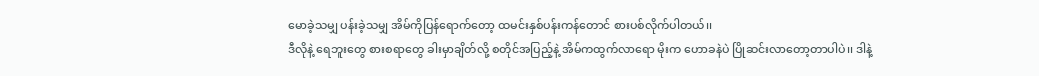မောခဲ့သမျှ ပန်းခဲ့သမျှ အိမ်ကိုပြန်ရောက်တော့ ထမင်းနှစ်ပန်းကန်တောင် စားပစ်လိုက်ပါတယ်၊၊
ဒီလိုနဲ့ ရေဘူးတွေ စားစရာတွေ ခါးမှာချိတ်လို့ စတိုင်အပြည့်နဲ့ အိမ်ကထွက်လာရော မိုးက ဟောခနဲပဲ ပြိုဆင်းလာတော့တာပါပဲ၊၊ ဒါနဲ့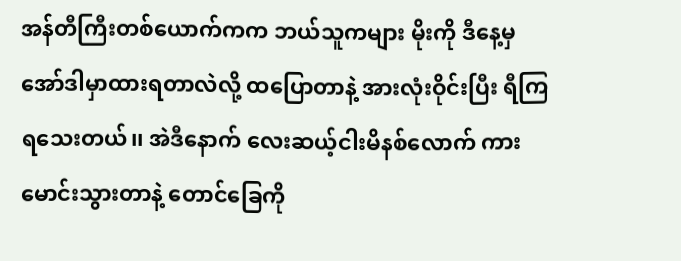အန်တီကြီးတစ်ယောက်ကက ဘယ်သူကများ မိုးကို ဒီနေ့မှ အော်ဒါမှာထားရတာလဲလို့ ထပြောတာနဲ့ အားလုံးဝိုင်းပြီး ရီကြရသေးတယ်၊၊ အဲဒီနောက် လေးဆယ့်ငါးမိနစ်လောက် ကားမောင်းသွားတာနဲ့ တောင်ခြေကို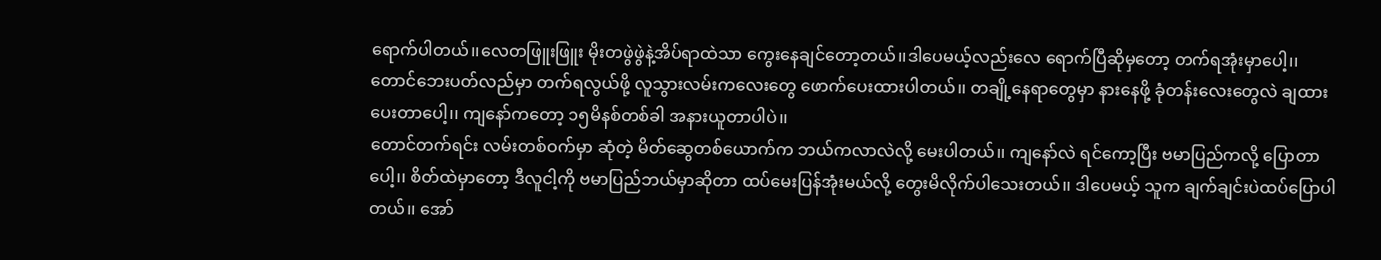ရောက်ပါတယ်၊၊လေတဖြူးဖြူး မိုးတဖွဲဖွဲနဲ့အိပ်ရာထဲသာ ကွေးနေချင်တော့တယ်၊၊ဒါပေမယ့်လည်းလေ ရောက်ပြီဆိုမှတော့ တက်ရအုံးမှာပေါ့၊၊
တောင်ဘေးပတ်လည်မှာ တက်ရလွယ်ဖို့ လူသွားလမ်းကလေးတွေ ဖောက်ပေးထားပါတယ်၊၊ တချို့နေရာတွေမှာ နားနေဖို့ ခုံတန်းလေးတွေလဲ ချထားပေးတာပေါ့၊၊ ကျနော်ကတော့ ၁၅မိနစ်တစ်ခါ အနားယူတာပါပဲ၊၊
တောင်တက်ရင်း လမ်းတစ်ဝက်မှာ ဆုံတဲ့ မိတ်ဆွေတစ်ယောက်က ဘယ်ကလာလဲလို့ မေးပါတယ်၊၊ ကျနော်လဲ ရင်ကော့ပြီး ဗမာပြည်ကလို့ ပြောတာပေါ့၊၊ စိတ်ထဲမှာတော့ ဒီလူငါ့ကို ဗမာပြည်ဘယ်မှာဆိုတာ ထပ်မေးပြန်အုံးမယ်လို့ တွေးမိလိုက်ပါသေးတယ်၊၊ ဒါပေမယ့် သူက ချက်ချင်းပဲထပ်ပြောပါတယ်၊၊ အော်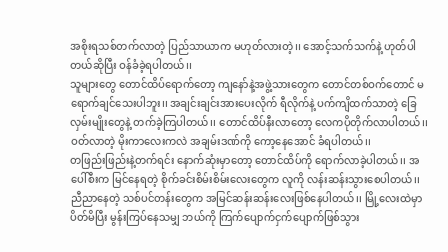အစိုးရသစ်တက်လာတဲ့ ပြည်သာယာက မဟုတ်လားတဲ့၊၊ အောင့်သက်သက်နဲ့ ဟုတ်ပါတယ်ဆိုပြီး ဝန်ခံခဲ့ရပါတယ်၊၊
သူများတွေ တောင်ထိပ်ရောက်တော့ ကျနော်နဲ့အဖွဲ့သားတွေက တောင်တစ်ဝက်တောင် မရောက်ချင်သေးပါဘူး၊၊ အချင်းချင်းအားပေးလိုက် ရီလိုက်နဲ့ ပက်ကျိထက်သာတဲ့ ခြေလှမ်းမျိုးတွေနဲ့ တက်ခဲ့ကြပါတယ်၊၊ တောင်ထိပ်နီးလာတော့ လေကပိုတိုက်လာပါတယ်၊၊ ဝတ်လာတဲ့ မိုးကာလေးကလဲ အချမ်းဒဏ်ကို ကော့နေအောင် ခံရပါတယ်၊၊
တဖြည်းဖြည်းနဲ့တက်ရင်း နောက်ဆုံးမှာတော့ တောင်ထိပ်ကို ရောက်လာခဲ့ပါတယ်၊၊ အပေါ်စီးက မြင်နေရတဲ့ စိုက်ခင်းစိမ်းစိမ်းလေးတွေက လူကို လန်းဆန်းသွားစေပါတယ်၊၊ ညီညာနေတဲ့ သစ်ပင်တန်းတွေက အမြင်ဆန်းဆန်းလေးဖြစ်နေပါတယ်၊၊ မြို့လေးထဲမှာ ပိတ်မိပြီး မွန်းကြပ်နေသမျှ ဘယ်ကို ကြက်ပျောက်ငှက်ပျောက်ဖြစ်သွား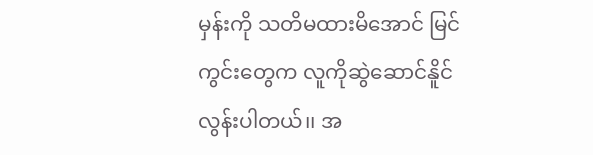မှန်းကို သတိမထားမိအောင် မြင်ကွင်းတွေက လူကိုဆွဲဆောင်နိူင်လွန်းပါတယ်၊၊ အ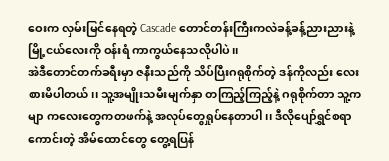ဝေးက လှမ်းမြင်နေရတဲ့ Cascade တောင်တန်းကြီးကလဲခန့်ခန့်ညားညားနဲ့ မြို့ငယ်လေးကို ဝန်းရံ ကာကွယ်နေသလိုပါပဲ၊၊
အဲဒီတောင်တက်ခရီးမှာ ဇနီးသည်ကို သိပ်ပြီးဂရုစိုက်တဲ့ ဒန်ကိုလည်း လေးစားမိပါတယ်၊၊ သူ့အမျိုးသမီးမျက်နှာ တကြည့်ကြည့်နဲ့ ဂရုစိုက်တာ သူ့ကမျာ ကလေးတွေကတဖက်နဲ့ အလုပ်တွေရှုပ်နေတာပါ၊၊ ဒီလိုပျော်ရွှင်စရာကောင်းတဲ့ အိမ်ထောင်တွေ တွေ့ရပြန်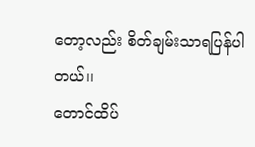တော့လည်း စိတ်ချမ်းသာရပြန်ပါတယ်၊၊
တောင်ထိပ်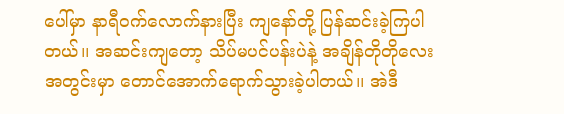ပေါ်မှာ နာရီဝက်လောက်နားပြီး ကျနော်တို့ ပြန်ဆင်းခဲ့ကြပါတယ်၊၊ အဆင်းကျတော့ သိပ်မပင်ပန်းပဲနဲ့ အချိန်တိုတိုလေးအတွင်းမှာ တောင်အောက်ရောက်သွားခဲ့ပါတယ်၊၊ အဲဒီ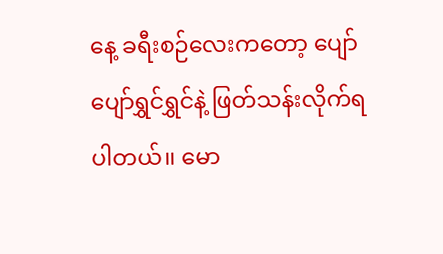နေ့ ခရီးစဉ်လေးကတော့ ပျော်ပျော်ရွှင်ရွှင်နဲ့ ဖြတ်သန်းလိုက်ရပါတယ်၊၊ မော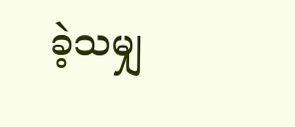ခဲ့သမျှ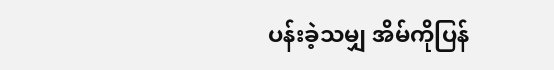ပန်းခဲ့သမျှ အိမ်ကိုပြန်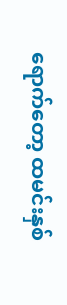ရောက်တော့ ထမင်းနှစ်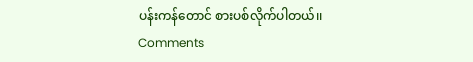ပန်းကန်တောင် စားပစ်လိုက်ပါတယ်၊၊
Comments